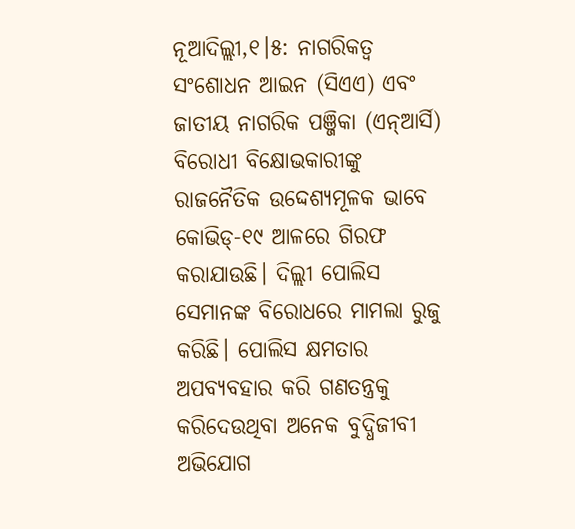ନୂଆଦିଲ୍ଲୀ,୧।୫: ନାଗରିକତ୍ୱ ସଂଶୋଧନ ଆଇନ (ସିଏଏ) ଏବଂ ଜାତୀୟ ନାଗରିକ ପଞ୍ଜିକା (ଏନ୍ଆର୍ସି) ବିରୋଧୀ ବିକ୍ଷୋଭକାରୀଙ୍କୁ ରାଜନୈତିକ ଉଦ୍ଦେଶ୍ୟମୂଳକ ଭାବେ କୋଭିଡ୍-୧୯ ଆଳରେ ଗିରଫ କରାଯାଉଛି। ଦିଲ୍ଲୀ ପୋଲିସ ସେମାନଙ୍କ ବିରୋଧରେ ମାମଲା ରୁଜୁ କରିଛି। ପୋଲିସ କ୍ଷମତାର ଅପବ୍ୟବହାର କରି ଗଣତନ୍ତ୍ରକୁ କରିଦେଉଥିବା ଅନେକ ବୁଦ୍ଧିଜୀବୀ ଅଭିଯୋଗ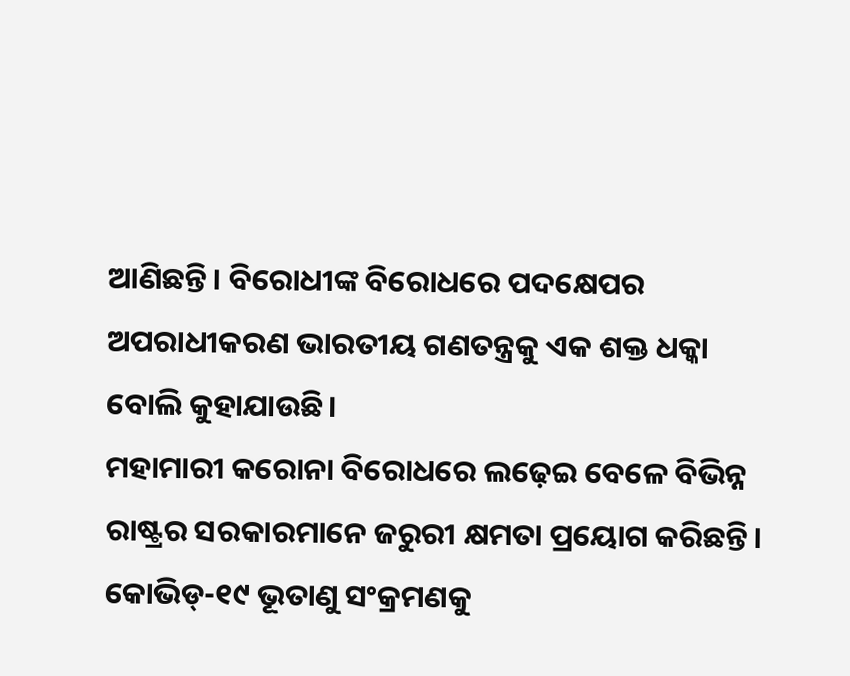ଆଣିଛନ୍ତି। ବିରୋଧୀଙ୍କ ବିରୋଧରେ ପଦକ୍ଷେପର ଅପରାଧୀକରଣ ଭାରତୀୟ ଗଣତନ୍ତ୍ରକୁ ଏକ ଶକ୍ତ ଧକ୍କା ବୋଲି କୁହାଯାଉଛି।
ମହାମାରୀ କରୋନା ବିରୋଧରେ ଲଢ଼େଇ ବେଳେ ବିଭିନ୍ନ ରାଷ୍ଟ୍ରର ସରକାରମାନେ ଜରୁରୀ କ୍ଷମତା ପ୍ରୟୋଗ କରିଛନ୍ତି। କୋଭିଡ୍-୧୯ ଭୂତାଣୁ ସଂକ୍ରମଣକୁ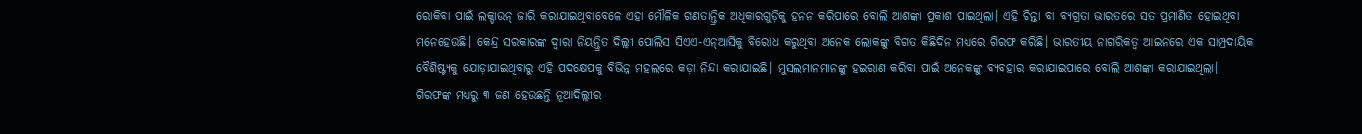ରୋକିବା ପାଇଁ ଲକ୍ଡାଉନ୍ ଜାରି କରାଯାଇଥିବାବେଳେ ଏହା ମୌଳିକ ଗଣତାନ୍ତ୍ରିକ ଅଧିକାରଗୁଡ଼ିକୁ ହନନ କରିପାରେ ବୋଲି ଆଶଙ୍କା ପ୍ରକାଶ ପାଇଥିଲା। ଏହି ଚିନ୍ତା ବା ବ୍ୟଗ୍ରତା ଭାରତରେ ସତ ପ୍ରମାଣିତ ହୋଇଥିବା ମନେହେଉଛି। କେନ୍ଦ୍ର ସରକାରଙ୍କ ଦ୍ୱାରା ନିୟନ୍ତ୍ରିତ ଦିଲ୍ଲୀ ପୋଲିସ ସିଏଏ-ଏନ୍ଆର୍ସିକୁ ବିରୋଧ କରୁଥିବା ଅନେକ ଲୋକଙ୍କୁ ବିଗତ କିଛିଦିନ ମଧ୍ୟରେ ଗିରଫ କରିଛି। ଭାରତୀୟ ନାଗରିକତ୍ୱ ଆଇନରେ ଏକ ସାମ୍ପ୍ରଦାୟିକ ବୈଶିଷ୍ଟ୍ୟକୁ ଯୋଡ଼ାଯାଇଥିବାରୁ ଏହି ପଦକ୍ଷେପକୁ ବିଭିନ୍ନ ମହଲରେ କଡ଼ା ନିନ୍ଦା କରାଯାଇଛି। ମୁସଲମାନମାନଙ୍କୁ ହଇରାଣ କରିବା ପାଇଁ ଅନେକଙ୍କୁ ବ୍ୟବହାର କରାଯାଇପାରେ ବୋଲି ଆଶଙ୍କା କରାଯାଇଥିଲା। ଗିରଫଙ୍କ ମଧ୍ୟରୁ ୩ ଜଣ ହେଉଛନ୍ତି ନୂଆଦିଲ୍ଲୀର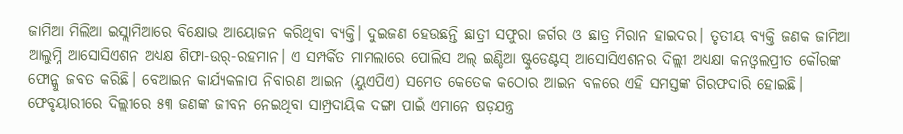ଜାମିଆ ମିଲିଆ ଇସ୍ଲାମିଆରେ ବିକ୍ଷୋଭ ଆୟୋଜନ କରିଥିବା ବ୍ୟକ୍ତି। ଦୁଇଜଣ ହେଉଛନ୍ତି ଛାତ୍ରୀ ସଫୁରା ଜର୍ଗର ଓ ଛାତ୍ର ମିରାନ ହାଇଦର। ତୃତୀୟ ବ୍ୟକ୍ତି ଜଣକ ଜାମିଆ ଆଲୁମ୍ନି ଆସୋସିଏଶନ ଅଧ୍ୟକ୍ଷ ଶିଫା-ଉର୍-ରହମାନ। ଏ ସମ୍ପର୍କିତ ମାମଲାରେ ପୋଲିସ ଅଲ୍ ଇଣ୍ଡିଆ ଷ୍ଟୁଡେଣ୍ଟସ୍ ଆସୋସିଏଶନର ଦିଲ୍ଲୀ ଅଧ୍ୟକ୍ଷା କନଓ୍ବଲପ୍ରୀତ କୌରଙ୍କ ଫୋନ୍କୁ ଜବତ କରିଛି। ବେଆଇନ କାର୍ଯ୍ୟକଳାପ ନିବାରଣ ଆଇନ (ୟୁଏପିଏ) ସମେତ କେତେକ କଠୋର ଆଇନ ବଳରେ ଏହି ସମସ୍ତଙ୍କ ଗିରଫଦାରି ହୋଇଛି। ଫେବୃୟାରୀରେ ଦିଲ୍ଲୀରେ ୫୩ ଜଣଙ୍କ ଜୀବନ ନେଇଥିବା ସାମ୍ପ୍ରଦାୟିକ ଦଙ୍ଗା ପାଇଁ ଏମାନେ ଷଡ଼ଯନ୍ତ୍ର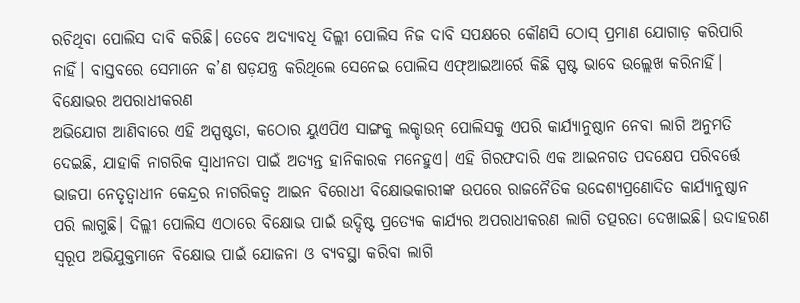ରଚିଥିବା ପୋଲିସ ଦାବି କରିଛି। ତେବେ ଅଦ୍ୟାବଧି ଦିଲ୍ଲୀ ପୋଲିସ ନିଜ ଦାବି ସପକ୍ଷରେ କୌଣସି ଠୋସ୍ ପ୍ରମାଣ ଯୋଗାଡ଼ କରିପାରି ନାହିଁ। ବାସ୍ତବରେ ସେମାନେ କ’ଣ ଷଡ଼ଯନ୍ତ୍ର କରିଥିଲେ ସେନେଇ ପୋଲିସ ଏଫ୍ଆଇଆର୍ରେ କିଛି ସ୍ପଷ୍ଟ ଭାବେ ଉଲ୍ଲେଖ କରିନାହିଁ।
ବିକ୍ଷୋଭର ଅପରାଧୀକରଣ
ଅଭିଯୋଗ ଆଣିବାରେ ଏହି ଅସ୍ପଷ୍ଟତା, କଠୋର ୟୁଏପିଏ ସାଙ୍ଗକୁ ଲକ୍ଡାଉନ୍ ପୋଲିସକୁ ଏପରି କାର୍ଯ୍ୟାନୁଷ୍ଠାନ ନେବା ଲାଗି ଅନୁମତି ଦେଇଛି, ଯାହାକି ନାଗରିକ ସ୍ବାଧୀନତା ପାଇଁ ଅତ୍ୟନ୍ତ ହାନିକାରକ ମନେହୁଏ। ଏହି ଗିରଫଦାରି ଏକ ଆଇନଗତ ପଦକ୍ଷେପ ପରିବର୍ତ୍ତେ ଭାଜପା ନେତୃତ୍ୱାଧୀନ କେନ୍ଦ୍ରର ନାଗରିକତ୍ୱ ଆଇନ ବିରୋଧୀ ବିକ୍ଷୋଭକାରୀଙ୍କ ଉପରେ ରାଜନୈତିକ ଉଦ୍ଦେଶ୍ୟପ୍ରଣୋଦିତ କାର୍ଯ୍ୟାନୁଷ୍ଠାନ ପରି ଲାଗୁଛି। ଦିଲ୍ଲୀ ପୋଲିସ ଏଠାରେ ବିକ୍ଷୋଭ ପାଇଁ ଉଦ୍ଦିଷ୍ଟ ପ୍ରତ୍ୟେକ କାର୍ଯ୍ୟର ଅପରାଧୀକରଣ ଲାଗି ତତ୍ପରତା ଦେଖାଇଛି। ଉଦାହରଣ ସ୍ବରୂପ ଅଭିଯୁକ୍ତମାନେ ବିକ୍ଷୋଭ ପାଇଁ ଯୋଜନା ଓ ବ୍ୟବସ୍ଥା କରିବା ଲାଗି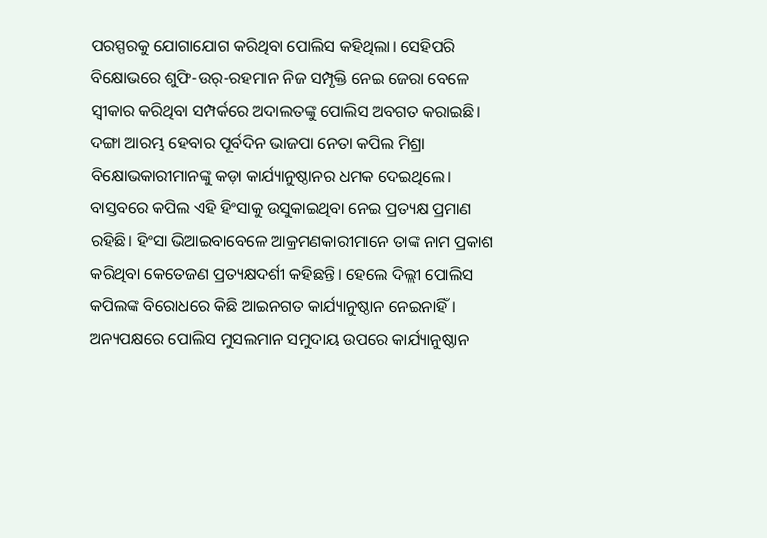ପରସ୍ପରକୁ ଯୋଗାଯୋଗ କରିଥିବା ପୋଲିସ କହିଥିଲା। ସେହିପରି ବିକ୍ଷୋଭରେ ଶୁଫି-ଉର୍-ରହମାନ ନିଜ ସମ୍ପୃକ୍ତି ନେଇ ଜେରା ବେଳେ ସ୍ବୀକାର କରିଥିବା ସମ୍ପର୍କରେ ଅଦାଲତଙ୍କୁ ପୋଲିସ ଅବଗତ କରାଇଛି।
ଦଙ୍ଗା ଆରମ୍ଭ ହେବାର ପୂର୍ବଦିନ ଭାଜପା ନେତା କପିଲ ମିଶ୍ରା ବିକ୍ଷୋଭକାରୀମାନଙ୍କୁ କଡ଼ା କାର୍ଯ୍ୟାନୁଷ୍ଠାନର ଧମକ ଦେଇଥିଲେ। ବାସ୍ତବରେ କପିଲ ଏହି ହିଂସାକୁ ଉସୁକାଇଥିବା ନେଇ ପ୍ରତ୍ୟକ୍ଷ ପ୍ରମାଣ ରହିଛି। ହିଂସା ଭିଆଇବାବେଳେ ଆକ୍ରମଣକାରୀମାନେ ତାଙ୍କ ନାମ ପ୍ରକାଶ କରିଥିବା କେତେଜଣ ପ୍ରତ୍ୟକ୍ଷଦର୍ଶୀ କହିଛନ୍ତି। ହେଲେ ଦିଲ୍ଲୀ ପୋଲିସ କପିଲଙ୍କ ବିରୋଧରେ କିଛି ଆଇନଗତ କାର୍ଯ୍ୟାନୁଷ୍ଠାନ ନେଇନାହିଁ। ଅନ୍ୟପକ୍ଷରେ ପୋଲିସ ମୁସଲମାନ ସମୁଦାୟ ଉପରେ କାର୍ଯ୍ୟାନୁଷ୍ଠାନ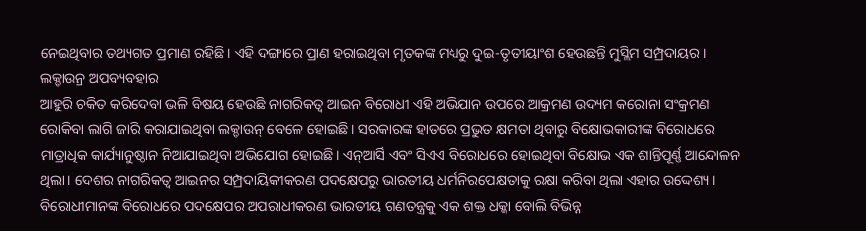ନେଇଥିବାର ତଥ୍ୟଗତ ପ୍ରମାଣ ରହିଛି। ଏହି ଦଙ୍ଗାରେ ପ୍ରାଣ ହରାଇଥିବା ମୃତକଙ୍କ ମଧ୍ୟରୁ ଦୁଇ-ତୃତୀୟାଂଶ ହେଉଛନ୍ତି ମୁସ୍ଲିମ ସମ୍ପ୍ରଦାୟର।
ଲକ୍ଡାଉନ୍ର ଅପବ୍ୟବହାର
ଆହୁରି ଚକିତ କରିଦେବା ଭଳି ବିଷୟ ହେଉଛି ନାଗରିକତ୍ୱ ଆଇନ ବିରୋଧୀ ଏହି ଅଭିଯାନ ଉପରେ ଆକ୍ରମଣ ଉଦ୍ୟମ କରୋନା ସଂକ୍ରମଣ ରୋକିବା ଲାଗି ଜାରି କରାଯାଇଥିବା ଲକ୍ଡାଉନ୍ ବେଳେ ହୋଇଛି। ସରକାରଙ୍କ ହାତରେ ପ୍ରଭୁତ କ୍ଷମତା ଥିବାରୁ ବିକ୍ଷୋଭକାରୀଙ୍କ ବିରୋଧରେ ମାତ୍ରାଧିକ କାର୍ଯ୍ୟାନୁଷ୍ଠାନ ନିଆଯାଇଥିବା ଅଭିଯୋଗ ହୋଇଛି। ଏନ୍ଆର୍ସି ଏବଂ ସିଏଏ ବିରୋଧରେ ହୋଇଥିବା ବିକ୍ଷୋଭ ଏକ ଶାନ୍ତିପୂର୍ଣ୍ଣ ଆନ୍ଦୋଳନ ଥିଲା। ଦେଶର ନାଗରିକତ୍ୱ ଆଇନର ସମ୍ପ୍ରଦାୟିକୀକରଣ ପଦକ୍ଷେପରୁ ଭାରତୀୟ ଧର୍ମନିରପେକ୍ଷତାକୁ ରକ୍ଷା କରିବା ଥିଲା ଏହାର ଉଦ୍ଦେଶ୍ୟ। ବିରୋଧୀମାନଙ୍କ ବିରୋଧରେ ପଦକ୍ଷେପର ଅପରାଧୀକରଣ ଭାରତୀୟ ଗଣତନ୍ତ୍ରକୁ ଏକ ଶକ୍ତ ଧକ୍କା ବୋଲି ବିଭିନ୍ନ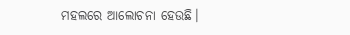ମହଲରେ ଆଲୋଚନା ହେଉଛି।